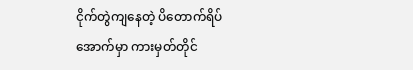ငိုက်တွဲကျနေတဲ့ ပိတောက်ရိပ်အောက်မှာ ကားမှတ်တိုင်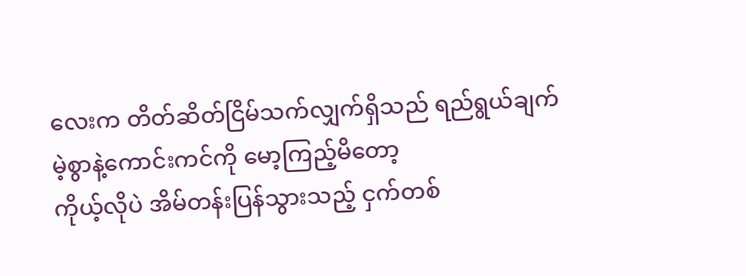လေးက တိတ်ဆိတ်ငြိမ်သက်လျှက်ရှိသည် ရည်ရွယ်ချက်
မဲ့စွာနဲ့ကောင်းကင်ကို မော့ကြည့်မိတော့
ကိုယ့်လိုပဲ အိမ်တန်းပြန်သွားသည့် ငှက်တစ်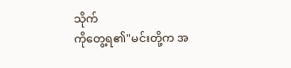သိုက်
ကိုတွေ့ရ၏"မင်းတို့က အ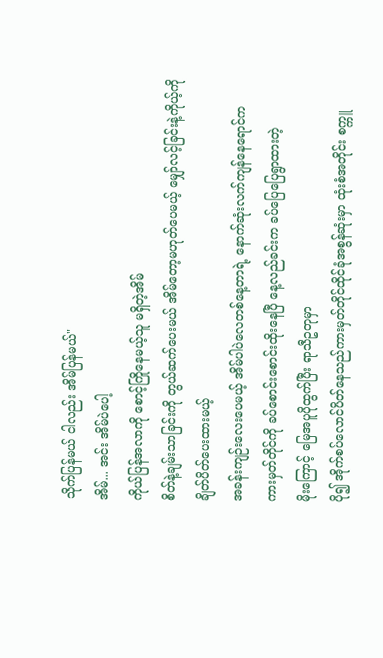သိုက်ပြန်မယ် ငါလည်း အိမ်ပြန်မယ်"
အိမ်... အင်း အိမ်ပဲပေါ့
ကိုယ်ပြန်အလာကို စောင့်ကြိုနေမယ့်သူ မရှိတဲ့အိမ်
စိတ်နဲ့ချမ်းသာခြင်းကို တွယ်ဆက်ပေးမယ် အိမ်တော့မဟုတ်ပေမယ့် မျှော်လင့်ခြင်းနဲ့ကိုယ့်ကို
ချိတ်ပိတ်ပေးထားမယ့်
အခန်းကျဉ်းလေးပေမယ့် အိမ်ပါပဲလေတစ်နေ့တာရဲ့ နောက်ဆုံးလက်ကျန်နေရောင်က
ကားမှတ်တိုင်ကို ခပ်စောင်းစောင်းထိုးနေပြီ နေ့လည်ခင်းက ခပ်ပြေပြေရွာထားတဲ့
မိုးကြောင့် မြေအပူပိုထွက်ပြီး ရာသီဥတုမှာ
ပို၍ အိုက်စပ်လောင်ပိတ်နေသည်ကားမှတ်တိုင်ထိုင်ခုံအစွန်ဆုံးမှာ ထုံးစံအတိုင်း စက္ကူ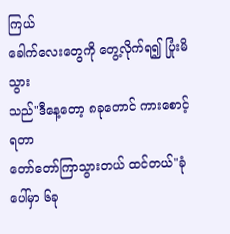ကြယ်
ခေါက်လေးတွေကို တွေ့လိုက်ရ၍ ပြုံးမိသွား
သည်"ဒီနေ့တော့ ၈ခုတောင် ကားစောင့်ရတာ
တော်တော်ကြာသွားတယ် ထင်တယ်"ခုံပေါ်မှာ ၆ခု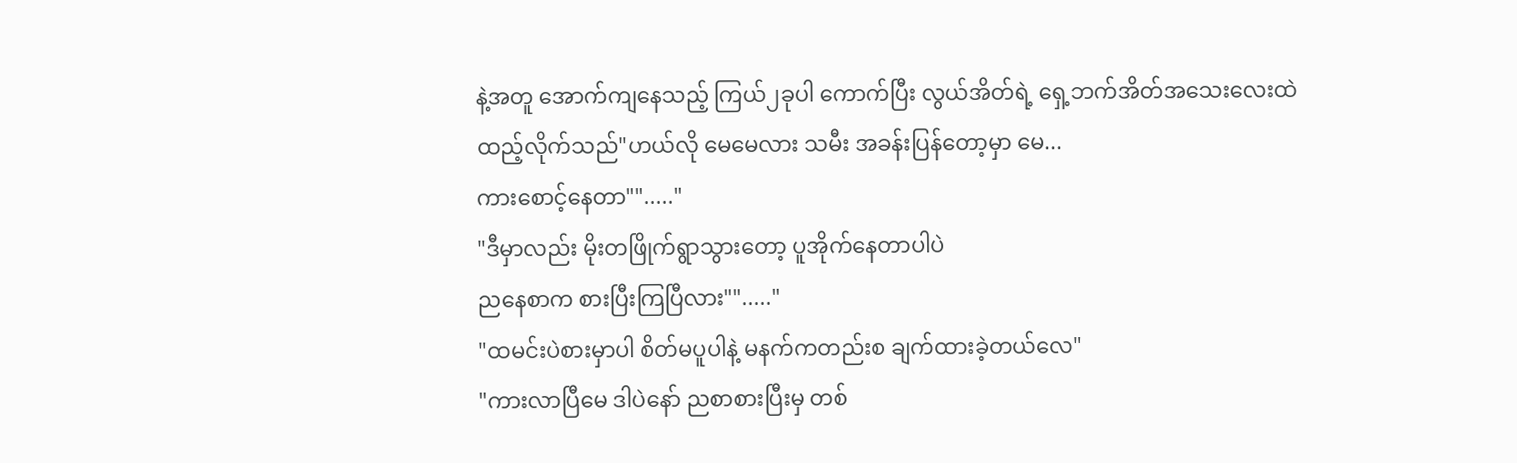နဲ့အတူ အောက်ကျနေသည့် ကြယ်၂ခုပါ ကောက်ပြီး လွယ်အိတ်ရဲ့ ရှေ့ဘက်အိတ်အသေးလေးထဲ
ထည့်လိုက်သည်"ဟယ်လို မေမေလား သမီး အခန်းပြန်တော့မှာ မေ...
ကားစောင့်နေတာ""....."
"ဒီမှာလည်း မိုးတဖြိုက်ရွာသွားတော့ ပူအိုက်နေတာပါပဲ
ညနေစာက စားပြီးကြပြီလား""....."
"ထမင်းပဲစားမှာပါ စိတ်မပူပါနဲ့ မနက်ကတည်းစ ချက်ထားခဲ့တယ်လေ"
"ကားလာပြီမေ ဒါပဲနော် ညစာစားပြီးမှ တစ်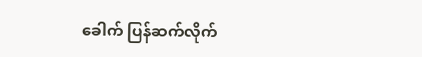ခေါက် ပြန်ဆက်လိုက်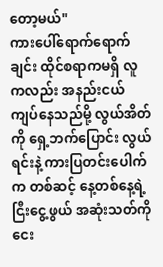တော့မယ်"
ကားပေါ်ရောက်ရောက်ချင်း ထိုင်စရာကမရှိ လူကလည်း အနည်းငယ်ကျပ်နေသည်မို့ လွယ်အိတ်ကို ရှေ့ဘက်ပြောင်း လွယ်ရင်းနဲ့ ကားပြတင်းပေါက်က တစ်ဆင့် နေ့တစ်နေ့ရဲ့ ငြီးငွေ့ဖွယ် အဆုံးသတ်ကို ငေး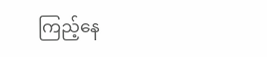ကြည့်နေ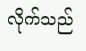လိုက်သည်